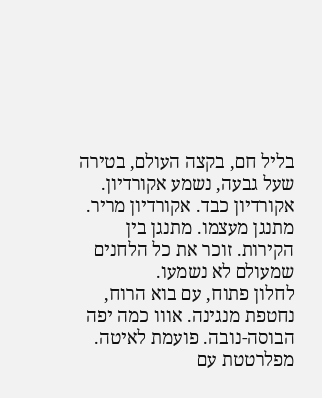בליל חם, בקצה העולם, בטירה שעל גבעה, נשמע אקורדיון. אקורדיון כבד. אקורדיון מריר. מתנגן מעצמו. מתנגן בין הקירות. זוכר את כל הלחנים שמעולם לא נשמעו.
לחלון פתוח, עם בוא הרוח, נחטפת מנגינה. אווו כמה יפה הבוסה-נובה. פועמת לאיטה. מפלרטטת עם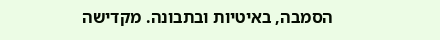הסמבה, באיטיות ובתבונה. מקדישה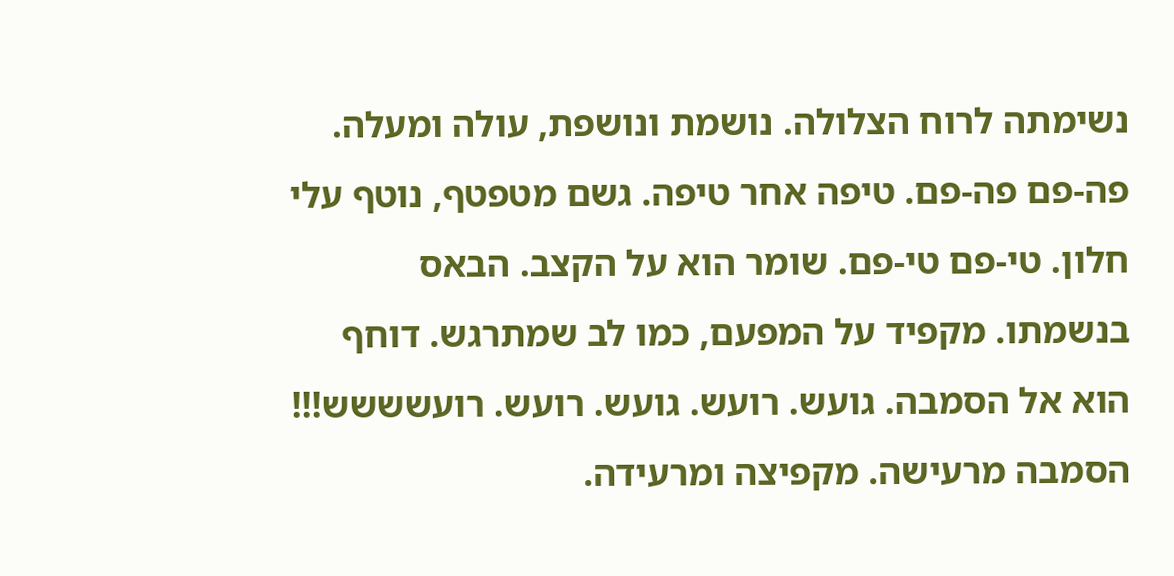נשימתה לרוח הצלולה. נושמת ונושפת, עולה ומעלה.
פה-פם פה-פם. טיפה אחר טיפה. גשם מטפטף, נוטף עלי חלון. טי-פם טי-פם. שומר הוא על הקצב. הבאס בנשמתו. מקפיד על המפעם, כמו לב שמתרגש. דוחף הוא אל הסמבה. גועש. רועש. גועש. רועש. רועשששש!!!
הסמבה מרעישה. מקפיצה ומרעידה.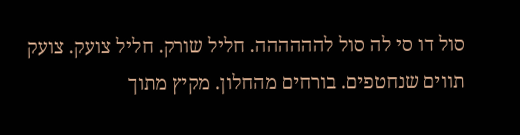סול דו סי לה סול להההההה. חליל שורק. חליל צועק. צועק תווים שנחטפים. בורחים מהחלון. מקיץ מתוך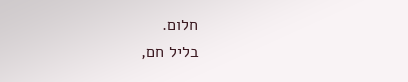חלום.
בליל חם,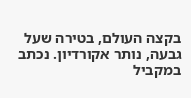בקצה העולם, בטירה שעל גבעה, נותר אקורדיון. נכתב במקביל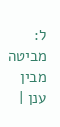ל: מביטה מבין ענן |